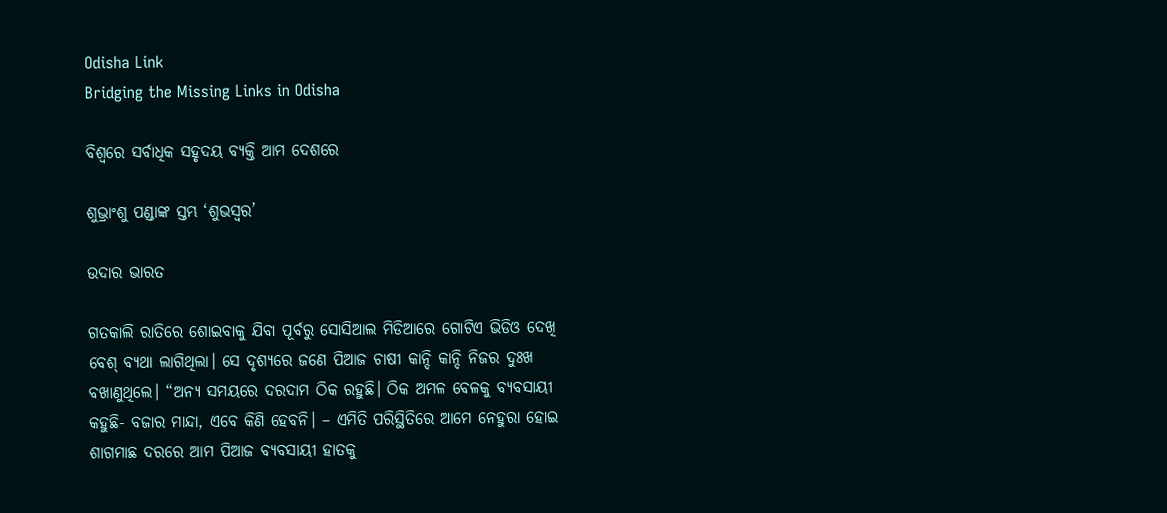Odisha Link
Bridging the Missing Links in Odisha

ବିଶ୍ବରେ ସର୍ବାଧିକ ସହୃଦୟ ବ୍ୟକ୍ତି ଆମ ଦେଶରେ

ଶୁଭ୍ରାଂଶୁ ପଣ୍ଡାଙ୍କ ସ୍ତମ୍ଭ ‘ଶୁଭସ୍ବର’

ଉଦାର ଭାରତ

ଗତକାଲି ରାତିରେ ଶୋଇବାକୁ ଯିବା ପୂର୍ବରୁ ସୋସିଆଲ ମିଡିଆରେ ଗୋଟିଏ ଭିଡିଓ ଦେଖି ବେଶ୍‌ ବ୍ୟଥା ଲାଗିଥିଲା। ସେ ଦୃଶ୍ୟରେ ଜଣେ ପିଆଜ ଚାଷୀ କାନ୍ଦି କାନ୍ଦି ନିଜର ଦୁଃଖ ବଖାଣୁଥିଲେ। “ଅନ୍ୟ ସମୟରେ ଦରଦାମ ଠିକ ରହୁଛି। ଠିକ ଅମଳ ବେଳକୁ ବ୍ୟବସାୟୀ କହୁଛି- ବଜାର ମାନ୍ଦା, ଏବେ କିଣି ହେବନି। – ଏମିତି ପରିସ୍ଥିତିରେ ଆମେ ନେହୁରା ହୋଇ ଶାଗମାଛ ଦରରେ ଆମ ପିଆଜ ବ୍ୟବସାୟୀ ହାତକୁ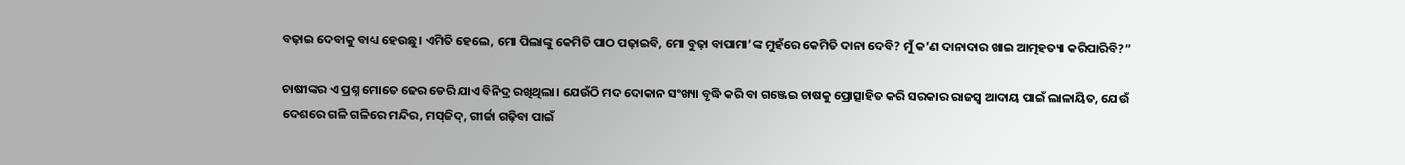ବଢ଼ାଇ ଦେବାକୁ ବାଧ୍ୟ ହେଉଛୁ। ଏମିତି ହେଲେ, ମୋ ପିଲାଙ୍କୁ କେମିତି ପାଠ ପଢ଼ାଇବି, ମୋ ବୁଢ଼ା ବାପାମା’ଙ୍କ ମୁହଁରେ କେମିତି ଦାନା ଦେବି? ମୁଁ କ’ଣ ଦାନାଦାର ଖାଇ ଆତ୍ମହତ୍ୟା କରିପାରିବି?”

ଚାଷୀଙ୍କର ଏ ପ୍ରଶ୍ନ ମୋତେ ଢେର ଡେରି ଯାଏ ବିନିଦ୍ର ରଖିଥିଲା। ଯେଉଁଠି ମଦ ଦୋକାନ ସଂଖ୍ୟା ବୃଦ୍ଧି କରି ବା ଗଞ୍ଜେଇ ଚାଷକୁ ପ୍ରୋତ୍ସାହିତ କରି ସରକାର ରାଜସ୍ବ ଆଦାୟ ପାଇଁ ଲାଳାୟିତ, ଯେଉଁ ଦେଶରେ ଗଳି ଗଳିରେ ମନ୍ଦିର, ମସ୍‌ଜିଦ୍, ଗୀର୍ଜା ଗଢ଼ିବା ପାଇଁ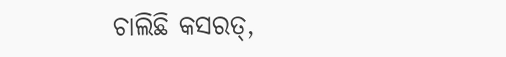ଚାଲିଛି କସରତ୍,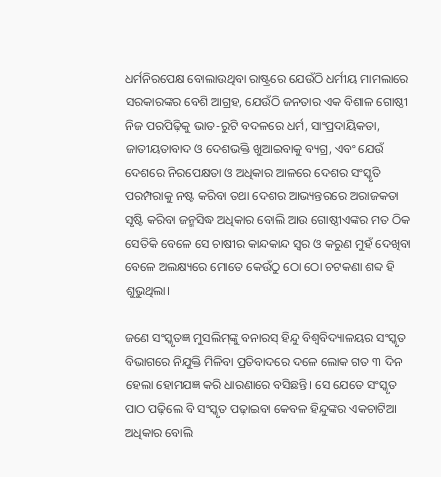ଧର୍ମନିରପେକ୍ଷ ବୋଲାଉଥିବା ରାଷ୍ଟ୍ରରେ ଯେଉଁଠି ଧର୍ମୀୟ ମାମଲାରେ ସରକାରଙ୍କର ବେଶି ଆଗ୍ରହ, ଯେଉଁଠି ଜନତାର ଏକ ବିଶାଳ ଗୋଷ୍ଠୀ ନିଜ ପରପିଢ଼ିକୁ ଭାତ-ରୁଟି ବଦଳରେ ଧର୍ମ, ସାଂପ୍ରଦାୟିକତା, ଜାତୀୟତାବାଦ ଓ ଦେଶଭକ୍ତି ଖୁଆଇବାକୁ ବ୍ୟଗ୍ର, ଏବଂ ଯେଉଁ ଦେଶରେ ନିରପେକ୍ଷତା ଓ ଅଧିକାର ଆଳରେ ଦେଶର ସଂସ୍କୃତି ପରମ୍ପରାକୁ ନଷ୍ଟ କରିବା ତଥା ଦେଶର ଆଭ୍ୟନ୍ତରରେ ଅରାଜକତା ସୃଷ୍ଟି କରିବା ଜନ୍ମସିଦ୍ଧ ଅଧିକାର ବୋଲି ଆଉ ଗୋଷ୍ଠୀଏଙ୍କର ମତ ଠିକ ସେତିକି ବେଳେ ସେ ଚାଷୀର କାନ୍ଦକାନ୍ଦ ସ୍ବର ଓ କରୁଣ ମୁହଁ ଦେଖିବା ବେଳେ ଅଲକ୍ଷ୍ୟରେ ମୋତେ କେଉଁଠୁ ଠୋ ଠୋ ଚଟକଣା ଶବ୍ଦ ହି ଶୁଭୁଥିଲା।

ଜଣେ ସଂସ୍କୃତଜ୍ଞ ମୁସଲିମ୍‌ଙ୍କୁ ବନାରସ୍‌ ହିନ୍ଦୁ ବିଶ୍ବବିଦ୍ୟାଳୟର ସଂସ୍କୃତ ବିଭାଗରେ ନିଯୁକ୍ତି ମିଳିବା ପ୍ରତିବାଦରେ ଦଳେ ଲୋକ ଗତ ୩ ଦିନ ହେଲା ହୋମଯଜ୍ଞ କରି ଧାରଣାରେ ବସିଛନ୍ତି। ସେ ଯେତେ ସଂସ୍କୃତ ପାଠ ପଢ଼ିଲେ ବି ସଂସ୍କୃତ ପଢ଼ାଇବା କେବଳ ହିନ୍ଦୁଙ୍କର ଏକଚାଟିଆ ଅଧିକାର ବୋଲି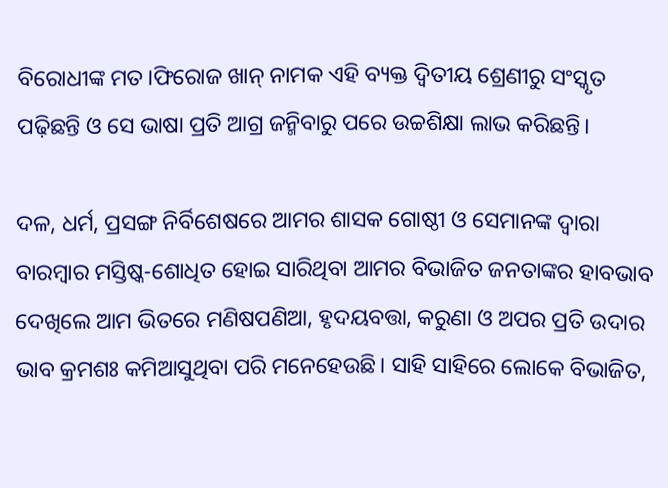ବିରୋଧୀଙ୍କ ମତ।ଫିରୋଜ ଖାନ୍‌ ନାମକ ଏହି ବ୍ୟକ୍ତ ଦ୍ବିତୀୟ ଶ୍ରେଣୀରୁ ସଂସ୍କୃତ ପଢ଼ିଛନ୍ତି ଓ ସେ ଭାଷା ପ୍ରତି ଆଗ୍ର ଜନ୍ମିବାରୁ ପରେ ଉଚ୍ଚଶିକ୍ଷା ଲାଭ କରିଛନ୍ତି।

ଦଳ, ଧର୍ମ, ପ୍ରସଙ୍ଗ ନିର୍ବିଶେଷରେ ଆମର ଶାସକ ଗୋଷ୍ଠୀ ଓ ସେମାନଙ୍କ ଦ୍ବାରା ବାରମ୍ବାର ମସ୍ତିଷ୍କ-ଶୋଧିତ ହୋଇ ସାରିଥିବା ଆମର ବିଭାଜିତ ଜନତାଙ୍କର ହାବଭାବ ଦେଖିଲେ ଆମ ଭିତରେ ମଣିଷପଣିଆ, ହୃଦୟବତ୍ତା, କରୁଣା ଓ ଅପର ପ୍ରତି ଉଦାର ଭାବ କ୍ରମଶଃ କମିଆସୁଥିବା ପରି ମନେହେଉଛି। ସାହି ସାହିରେ ଲୋକେ ବିଭାଜିତ,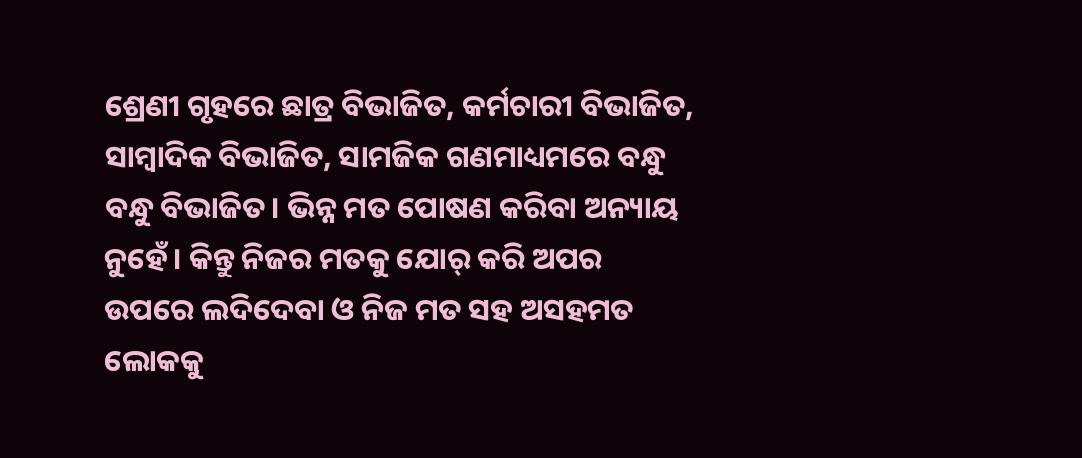ଶ୍ରେଣୀ ଗୃହରେ ଛାତ୍ର ବିଭାଜିତ, କର୍ମଚାରୀ ବିଭାଜିତ, ସାମ୍ବାଦିକ ବିଭାଜିତ, ସାମଜିକ ଗଣମାଧ୍ୟମରେ ବନ୍ଧୁ ବନ୍ଧୁ ବିଭାଜିତ। ଭିନ୍ନ ମତ ପୋଷଣ କରିବା ଅନ୍ୟାୟ ନୁହେଁ। କିନ୍ତୁ ନିଜର ମତକୁ ଯୋର୍‌ କରି ଅପର ଉପରେ ଲଦିଦେବା ଓ ନିଜ ମତ ସହ ଅସହମତ ଲୋକକୁ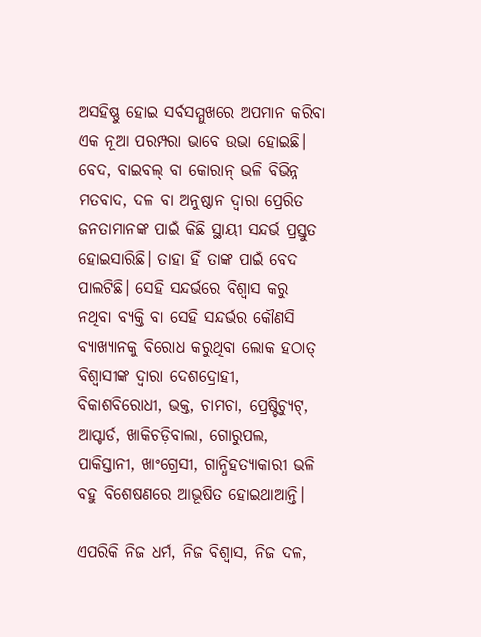ଅସହିଷ୍ଣୁ ହୋଇ ସର୍ବସମ୍ମୁଖରେ ଅପମାନ କରିବା ଏକ ନୂଆ ପରମ୍ପରା ଭାବେ ଉଭା ହୋଇଛି। ବେଦ, ବାଇବଲ୍‌ ବା କୋରାନ୍‌ ଭଳି ବିଭିନ୍ନ ମତବାଦ, ଦଳ ବା ଅନୁଷ୍ଠାନ ଦ୍ବାରା ପ୍ରେରିତ ଜନତାମାନଙ୍କ ପାଇଁ କିଛି ସ୍ଥାୟୀ ସନ୍ଦର୍ଭ ପ୍ରସ୍ତୁତ ହୋଇସାରିଛି। ତାହା ହିଁ ତାଙ୍କ ପାଇଁ ବେଦ ପାଲଟିଛି। ସେହି ସନ୍ଦର୍ଭରେ ବିଶ୍ବାସ କରୁ ନଥିବା ବ୍ୟକ୍ତି ବା ସେହି ସନ୍ଦର୍ଭର କୌଣସି ବ୍ୟାଖ୍ୟାନକୁ ବିରୋଧ କରୁଥିବା ଲୋକ ହଠାତ୍ ବିଶ୍ବାସୀଙ୍କ ଦ୍ବାରା ଦେଶଦ୍ରୋହୀ, ବିକାଶବିରୋଧୀ, ଭକ୍ତ, ଚାମଚା, ପ୍ରେଷ୍ଟିଚ୍ୟୁଟ୍, ଆପ୍ଟାର୍ଡ, ଖାକିଚଡ଼ିବାଲା, ଗୋରୁପଲ, ପାକିସ୍ତାନୀ, ଖାଂଗ୍ରେସୀ, ଗାନ୍ଧିହତ୍ୟାକାରୀ ଭଳି ବହୁ ବିଶେଷଣରେ ଆଭୂଷିତ ହୋଇଥାଆନ୍ତି।

ଏପରିକି ନିଜ ଧର୍ମ, ନିଜ ବିଶ୍ବାସ, ନିଜ ଦଳ,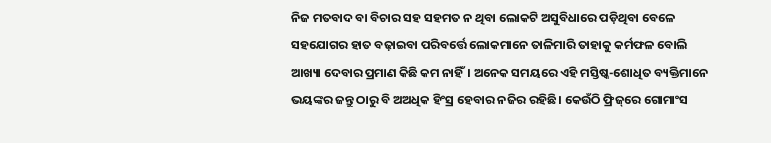ନିଜ ମତବାଦ ବା ବିଚାର ସହ ସହମତ ନ ଥିବା ଲୋକଟି ଅସୁବିଧାରେ ପଡ଼ିଥିବା ବେଳେ ସହଯୋଗର ହାତ ବଢ଼ାଇବା ପରିବର୍ତ୍ତେ ଲୋକମାନେ ତାଳିମାରି ତାହାକୁ କର୍ମଫଳ ବୋଲି ଆଖ୍ୟା ଦେବାର ପ୍ରମାଣ କିଛି କମ ନାହିଁ। ଅନେକ ସମୟରେ ଏହି ମସ୍ତିଷ୍କ-ଶୋଧିତ ବ୍ୟକ୍ତିମାନେ ଭୟଙ୍କର ଜନ୍ତୁ ଠାରୁ ବି ଅଅଧିକ ହିଂସ୍ର ହେବାର ନଜିର ରହିଛି। କେଉଁଠି ଫ୍ରିଜ୍‌ରେ ଗୋମାଂସ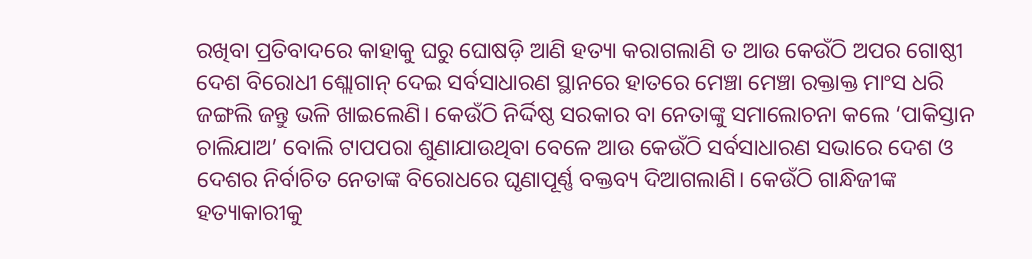ରଖିବା ପ୍ରତିବାଦରେ କାହାକୁ ଘରୁ ଘୋଷଡ଼ି ଆଣି ହତ୍ୟା କରାଗଲାଣି ତ ଆଉ କେଉଁଠି ଅପର ଗୋଷ୍ଠୀ ଦେଶ ବିରୋଧୀ ଶ୍ଲୋଗାନ୍‌ ଦେଇ ସର୍ବସାଧାରଣ ସ୍ଥାନରେ ହାତରେ ମେଞ୍ଚା ମେଞ୍ଚା ରକ୍ତାକ୍ତ ମାଂସ ଧରି ଜଙ୍ଗଲି ଜନ୍ତୁ ଭଳି ଖାଇଲେଣି। କେଉଁଠି ନିର୍ଦ୍ଦିଷ୍ଠ ସରକାର ବା ନେତାଙ୍କୁ ସମାଲୋଚନା କଲେ ‘ପାକିସ୍ତାନ ଚାଲିଯାଅ’ ବୋଲି ଟାପପରା ଶୁଣାଯାଉଥିବା ବେଳେ ଆଉ କେଉଁଠି ସର୍ବସାଧାରଣ ସଭାରେ ଦେଶ ଓ ଦେଶର ନିର୍ବାଚିତ ନେତାଙ୍କ ବିରୋଧରେ ଘୃଣାପୂର୍ଣ୍ଣ ବକ୍ତବ୍ୟ ଦିଆଗଲାଣି। କେଉଁଠି ଗାନ୍ଧିଜୀଙ୍କ ହତ୍ୟାକାରୀକୁ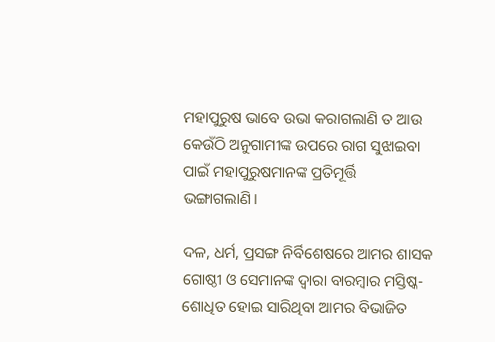ମହାପୁରୁଷ ଭାବେ ଉଭା କରାଗଲାଣି ତ ଆଉ କେଉଁଠି ଅନୁଗାମୀଙ୍କ ଉପରେ ରାଗ ସୁଝାଇବା ପାଇଁ ମହାପୁରୁଷମାନଙ୍କ ପ୍ରତିମୂର୍ତ୍ତି ଭ‌ଙ୍ଗାଗଲାଣି।

ଦଳ, ଧର୍ମ, ପ୍ରସଙ୍ଗ ନିର୍ବିଶେଷରେ ଆମର ଶାସକ ଗୋଷ୍ଠୀ ଓ ସେମାନଙ୍କ ଦ୍ବାରା ବାରମ୍ବାର ମସ୍ତିଷ୍କ-ଶୋଧିତ ହୋଇ ସାରିଥିବା ଆମର ବିଭାଜିତ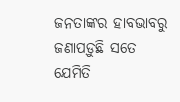ଜନତାଙ୍କର ହାବଭାବରୁ ଜଣାପଡ଼ୁଛି ସତେ ଯେମିତି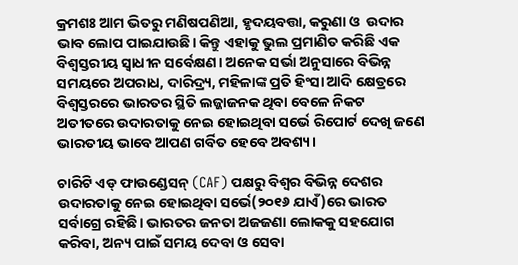କ୍ରମଶଃ ଆମ ଭିତରୁ ମଣିଷପଣିଆ, ହୃଦୟବତ୍ତା, କରୁଣା ଓ  ଉଦାର ଭାବ ଲୋପ ପାଇଯାଉଛି। କିନ୍ତୁ ଏହାକୁ ଭୁଲ ପ୍ରମାଣିତ କରିଛି ଏକ ବିଶ୍ବସ୍ତରୀୟ ସ୍ବାଧୀନ ସର୍ବେକ୍ଷଣ। ଅନେକ ସର୍ଭା ଅନୁସାରେ ବିଭିନ୍ନ ସମୟରେ ଅପରାଧ, ଦାରିଦ୍ର‍୍ୟ, ମହିଳାଙ୍କ ପ୍ରତି ହିଂସା ଆଦି କ୍ଷେତ୍ରରେ ବିଶ୍ବସ୍ତରରେ ଭାରତର ସ୍ଥିତି ଲଜ୍ଜାଜନକ ଥିବା ବେଳେ ନିକଟ ଅତୀତରେ ଉଦାରତାକୁ ନେଇ ହୋଇଥିବା ସର୍ଭେ ରିପୋର୍ଟ ଦେଖି ଜଣେ ଭାରତୀୟ ଭାବେ ଆପଣ ଗର୍ବିତ ହେବେ ଅବଶ୍ୟ।

ଚାରିଟି ଏଡ୍‌ ଫାଉଣ୍ଡେସନ୍‌ (CAF) ପକ୍ଷରୁ ବିଶ୍ବର ବିଭିନ୍ନ ଦେଶର ଉଦାରତାକୁ ନେଇ ହୋଇଥିବା ସର୍ଭେ(୨୦୧୬ ଯାଏଁ)ରେ ଭାରତ ସର୍ବାଗ୍ରେ ରହିଛି। ଭାରତର ଜନତା ଅଜଜଣା ଲୋକକୁ ସହଯୋଗ କରିବା, ଅନ୍ୟ ପାଇଁ ସମୟ ଦେବା ଓ ସେବା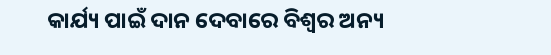କାର୍ଯ୍ୟ ପାଇଁ ଦାନ ଦେବାରେ ବିଶ୍ବର ଅନ୍ୟ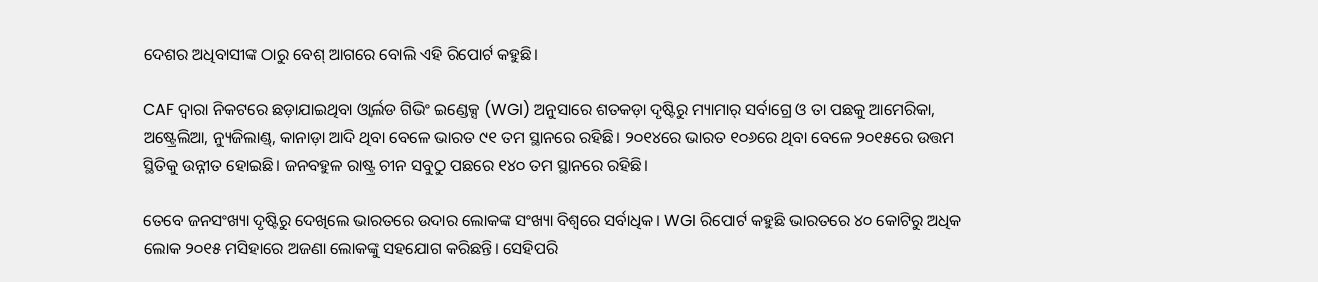ଦେଶର ଅଧିବାସୀଙ୍କ ଠାରୁ ବେଶ୍‌ ଆଗରେ ବୋଲି ଏହି ରିପୋର୍ଟ କହୁଛି।

CAF ଦ୍ବାରା ନିକଟରେ ଛଡ଼ାଯାଇଥିବା ଓ୍ବାର୍ଲଡ ଗିଭିଂ ଇଣ୍ଡେକ୍ସ (WGI) ଅନୁସାରେ ଶତକଡ଼ା ଦୃଷ୍ଟିରୁ ମ୍ୟାମାର୍‌ ସର୍ବାଗ୍ରେ ଓ ତା ପଛକୁ ଆମେରିକା, ଅଷ୍ଟ୍ରେଲିଆ, ନ୍ୟୁଜିଲାଣ୍ଡ୍, କାନାଡ଼ା ଆଦି ଥିବା ବେଳେ ଭାରତ ୯୧ ତମ ସ୍ଥାନରେ ରହିଛି। ୨୦୧୪ରେ ଭାରତ ୧୦୬ରେ ଥିବା ବେଳେ ୨୦୧୫ରେ ଉତ୍ତମ ସ୍ଥିତିକୁ ଉନ୍ନୀତ ହୋଇଛି। ଜନବହୁଳ ରାଷ୍ଟ୍ର ଚୀନ ସବୁଠୁ ପଛରେ ୧୪୦ ତମ ସ୍ଥାନରେ ରହିଛି।

ତେବେ ଜନସଂଖ୍ୟା ଦୃଷ୍ଟିରୁ ଦେଖିଲେ ଭାରତରେ ଉଦାର ଲୋକଙ୍କ ସଂଖ୍ୟା ବିଶ୍ବରେ ସର୍ବାଧିକ। WGI ରିପୋର୍ଟ କହୁଛି ଭାରତରେ ୪୦ କୋଟିରୁ ଅଧିକ ଲୋକ ୨୦୧୫ ମସିହାରେ ଅଜଣା ଲୋକଙ୍କୁ ସହଯୋଗ କରିଛନ୍ତି। ସେହିପରି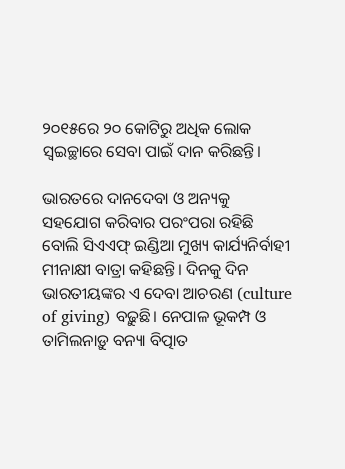୨୦୧୫ରେ ୨୦ କୋଟିରୁ ଅଧିକ ଲୋକ ସ୍ବଇଚ୍ଛାରେ ସେବା ପାଇଁ ଦାନ କରିଛନ୍ତି।

ଭାରତରେ ଦାନଦେବା ଓ ଅନ୍ୟକୁ ସହଯୋଗ କରିବାର ପରଂପରା ରହିଛି ବୋଲି ସିଏଏଫ୍‌ ଇଣ୍ଡିଆ ମୁଖ୍ୟ କାର୍ଯ୍ୟନିର୍ବାହୀ ମୀନାକ୍ଷୀ ବାତ୍ରା କହିଛନ୍ତି। ଦିନକୁ ଦିନ ଭାରତୀୟଙ୍କର ଏ ଦେବା ଆଚରଣ (culture of giving) ବଢ଼ୁଛି। ନେପାଳ ଭୂକମ୍ପ ଓ ତାମିଲନାଡ଼ୁ ବନ୍ୟା ବିତ୍ପାତ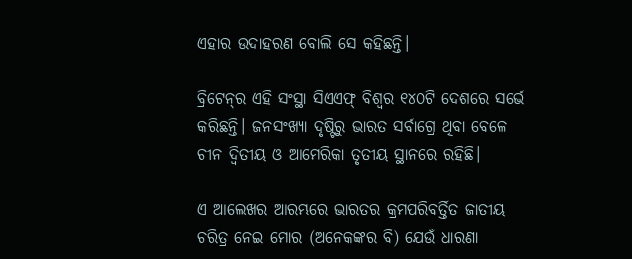ଏହାର ଉଦାହରଣ ବୋଲି ସେ କହିଛନ୍ତି।

ବ୍ରିଟେନ୍‌ର ଏହି ସଂସ୍ଥା ସିଏଏଫ୍‌ ବିଶ୍ବର ୧୪୦ଟି ଦେଶରେ ସର୍ଭେ କରିଛନ୍ତି। ଜନସଂଖ୍ୟା ଦୃଷ୍ଟିରୁ ଭାରତ ସର୍ବାଗ୍ରେ ଥିବା ବେଳେ ଚୀନ ଦ୍ବିତୀୟ ଓ ଆମେରିକା ତୃତୀୟ ସ୍ଥାନରେ ରହିଛି।

ଏ ଆଲେଖର ଆରମ୍ଭରେ ଭାରତର କ୍ରମପରିବର୍ତ୍ତିତ ଜାତୀୟ ଚରିତ୍ର ନେଇ ମୋର (ଅନେକଙ୍କର ବି) ଯେଉଁ ଧାରଣା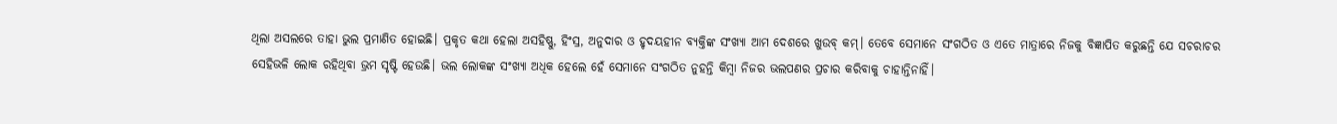ଥିଲା ଅସଲରେ ତାହା ଭୁଲ ପ୍ରମାଣିତ ହୋଇଛି। ପ୍ରକୃତ କଥା ହେଲା ଅସହିଷ୍ଣୁ, ହିଂସ୍ର, ଅନୁଦାର ଓ ହୃଦୟହୀନ ବ୍ୟକ୍ତିଙ୍କ ସଂଖ୍ୟା ଆମ ଦେଶରେ ଖୁଉବ୍‌ କମ୍। ତେବେ ସେମାନେ ସଂଗଠିତ ଓ ଏତେ ମାତ୍ରାରେ ନିଜକୁ ବିଜ୍ଞାପିତ କରୁଛନ୍ତି ଯେ ସଚରାଚର ସେହିଭଳି ଲୋକ ରହିଥିବା ଭ୍ରମ ସୃଷ୍ଟି ହେଉଛି। ଭଲ ଲୋକଙ୍କ ସଂଖ୍ୟା ଅଧିକ ହେଲେ ହେଁ ସେମାନେ ସଂଗଠିତ ନୁହନ୍ତି କିମ୍ବା ନିଜର ଭଲପଣର ପ୍ରଚାର କରିବାକୁ ଚାହାନ୍ତିନାହିଁ।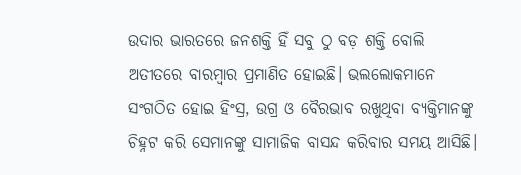ଉଦାର ଭାରତରେ ଜନଶକ୍ତି ହିଁ ସବୁ ଠୁ ବଡ଼ ଶକ୍ତି ବୋଲି ଅତୀତରେ ବାରମ୍ବାର ପ୍ରମାଣିତ ହୋଇଛି। ଭଲଲୋକମାନେ ସଂଗଠିତ ହୋଇ ହିଂସ୍ର, ଉଗ୍ର ଓ ବୈରଭାବ ରଖୁଥିବା ବ୍ୟକ୍ତିମାନଙ୍କୁ ଚିହ୍ନଟ କରି ସେମାନଙ୍କୁ ସାମାଜିକ ବାସନ୍ଦ କରିବାର ସମୟ ଆସିଛି।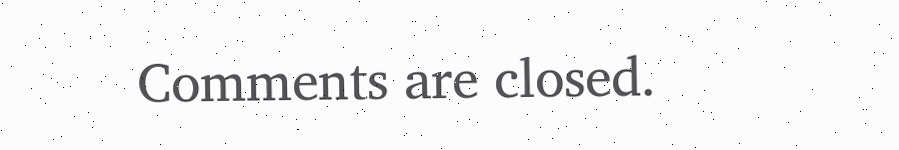Comments are closed.